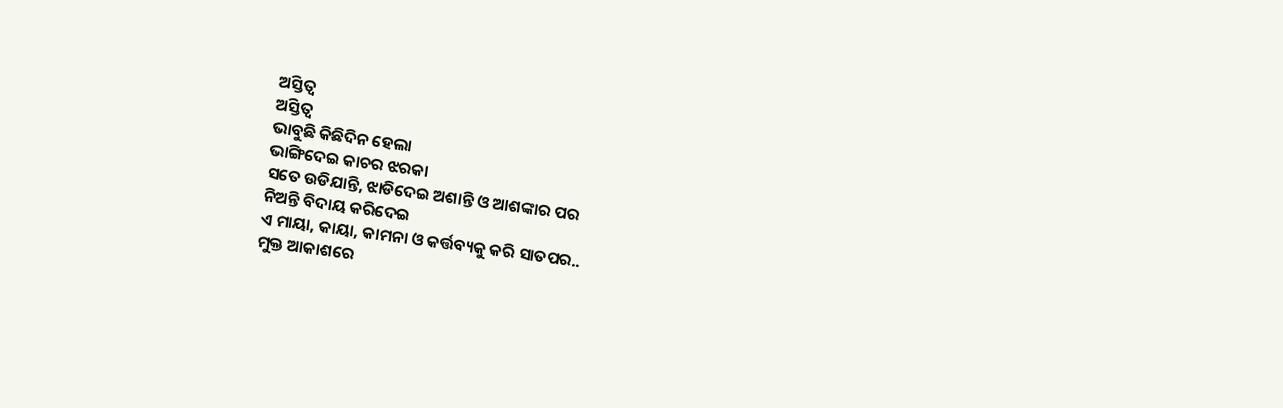ଅସ୍ତିତ୍ୱ
ଅସ୍ତିତ୍ୱ
ଭାବୁଛି କିଛିଦିନ ହେଲା
ଭାଙ୍ଗିଦେଇ କାଚର ଝରକା
ସତେ ଉଡିଯାନ୍ତି, ଝାଡିଦେଇ ଅଶାନ୍ତି ଓ ଆଶଙ୍କାର ପର
ନିଅନ୍ତି ବିଦାୟ କରିଦେଇ
ଏ ମାୟା, କାୟା, କାମନା ଓ କର୍ତ୍ତବ୍ୟକୁ କରି ସାତପର..
ମୁକ୍ତ ଆକାଶରେ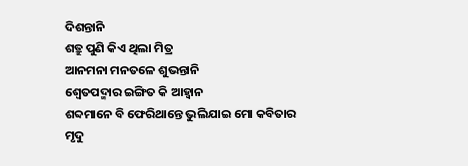ଦିଶନ୍ତାନି
ଶତ୍ରୁ ପୁଣି କିଏ ଥିଲା ମିତ୍ର
ଆନମନା ମନତଳେ ଶୁଭନ୍ତାନି
ଶ୍ୱେତପଦ୍ମାର ଇଙ୍ଗିତ କି ଆହ୍ୱାନ
ଶବ୍ଦମାନେ ବି ଫେରିଥାନ୍ତେ ଭୁଲିଯାଇ ମୋ କବିତାର
ମୃଦୁ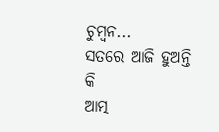ଚୁମ୍ବନ...
ସତରେ ଆଜି ହୁଅନ୍ତି କି
ଆତ୍ମ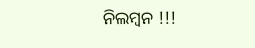ନିଲମ୍ବନ !!!